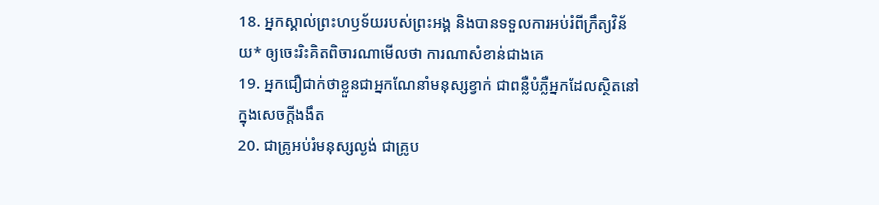18. អ្នកស្គាល់ព្រះហឫទ័យរបស់ព្រះអង្គ និងបានទទួលការអប់រំពីក្រឹត្យវិន័យ* ឲ្យចេះរិះគិតពិចារណាមើលថា ការណាសំខាន់ជាងគេ
19. អ្នកជឿជាក់ថាខ្លួនជាអ្នកណែនាំមនុស្សខ្វាក់ ជាពន្លឺបំភ្លឺអ្នកដែលស្ថិតនៅក្នុងសេចក្ដីងងឹត
20. ជាគ្រូអប់រំមនុស្សល្ងង់ ជាគ្រូប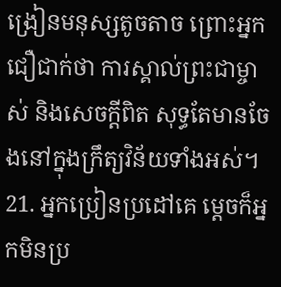ង្រៀនមនុស្សតូចតាច ព្រោះអ្នកជឿជាក់ថា ការស្គាល់ព្រះជាម្ចាស់ និងសេចក្ដីពិត សុទ្ធតែមានចែងនៅក្នុងក្រឹត្យវិន័យទាំងអស់។
21. អ្នកប្រៀនប្រដៅគេ ម្ដេចក៏អ្នកមិនប្រ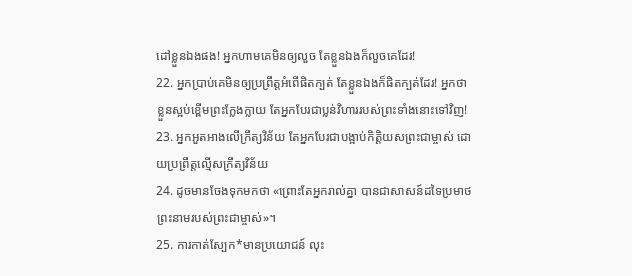ដៅខ្លួនឯងផង! អ្នកហាមគេមិនឲ្យលួច តែខ្លួនឯងក៏លួចគេដែរ!
22. អ្នកប្រាប់គេមិនឲ្យប្រព្រឹត្តអំពើផិតក្បត់ តែខ្លួនឯងក៏ផិតក្បត់ដែរ! អ្នកថាខ្លួនស្អប់ខ្ពើមព្រះក្លែងក្លាយ តែអ្នកបែរជាប្លន់វិហាររបស់ព្រះទាំងនោះទៅវិញ!
23. អ្នកអួតអាងលើក្រឹត្យវិន័យ តែអ្នកបែរជាបង្អាប់កិត្តិយសព្រះជាម្ចាស់ ដោយប្រព្រឹត្តល្មើសក្រឹត្យវិន័យ
24. ដូចមានចែងទុកមកថា «ព្រោះតែអ្នករាល់គ្នា បានជាសាសន៍ដទៃប្រមាថព្រះនាមរបស់ព្រះជាម្ចាស់»។
25. ការកាត់ស្បែក*មានប្រយោជន៍ លុះ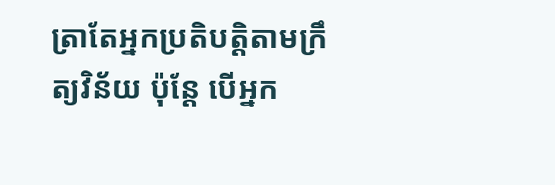ត្រាតែអ្នកប្រតិបត្តិតាមក្រឹត្យវិន័យ ប៉ុន្តែ បើអ្នក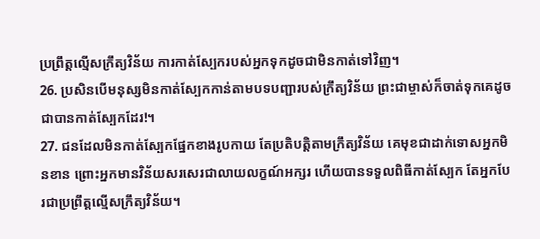ប្រព្រឹត្តល្មើសក្រឹត្យវិន័យ ការកាត់ស្បែករបស់អ្នកទុកដូចជាមិនកាត់ទៅវិញ។
26. ប្រសិនបើមនុស្សមិនកាត់ស្បែកកាន់តាមបទបញ្ជារបស់ក្រឹត្យវិន័យ ព្រះជាម្ចាស់ក៏ចាត់ទុកគេដូចជាបានកាត់ស្បែកដែរ!។
27. ជនដែលមិនកាត់ស្បែកផ្នែកខាងរូបកាយ តែប្រតិបត្តិតាមក្រឹត្យវិន័យ គេមុខជាដាក់ទោសអ្នកមិនខាន ព្រោះអ្នកមានវិន័យសរសេរជាលាយលក្ខណ៍អក្សរ ហើយបានទទួលពិធីកាត់ស្បែក តែអ្នកបែរជាប្រព្រឹត្តល្មើសក្រឹត្យវិន័យ។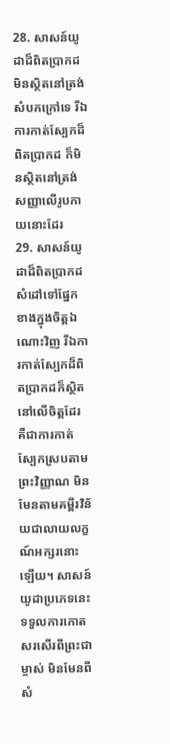28. សាសន៍យូដាដ៏ពិតប្រាកដមិនស្ថិតនៅត្រង់សំបកក្រៅទេ រីឯការកាត់ស្បែកដ៏ពិតប្រាកដ ក៏មិនស្ថិតនៅត្រង់សញ្ញាលើរូបកាយនោះដែរ
29. សាសន៍យូដាដ៏ពិតប្រាកដសំដៅទៅផ្នែកខាងក្នុងចិត្តឯណោះវិញ រីឯការកាត់ស្បែកដ៏ពិតប្រាកដក៏ស្ថិតនៅលើចិត្តដែរ គឺជាការកាត់ស្បែកស្របតាមព្រះវិញ្ញាណ មិនមែនតាមគម្ពីរវិន័យជាលាយលក្ខណ៍អក្សរនោះឡើយ។ សាសន៍យូដាប្រភេទនេះទទួលការកោតសរសើរពីព្រះជាម្ចាស់ មិនមែនពីសំ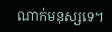ណាក់មនុស្សទេ។